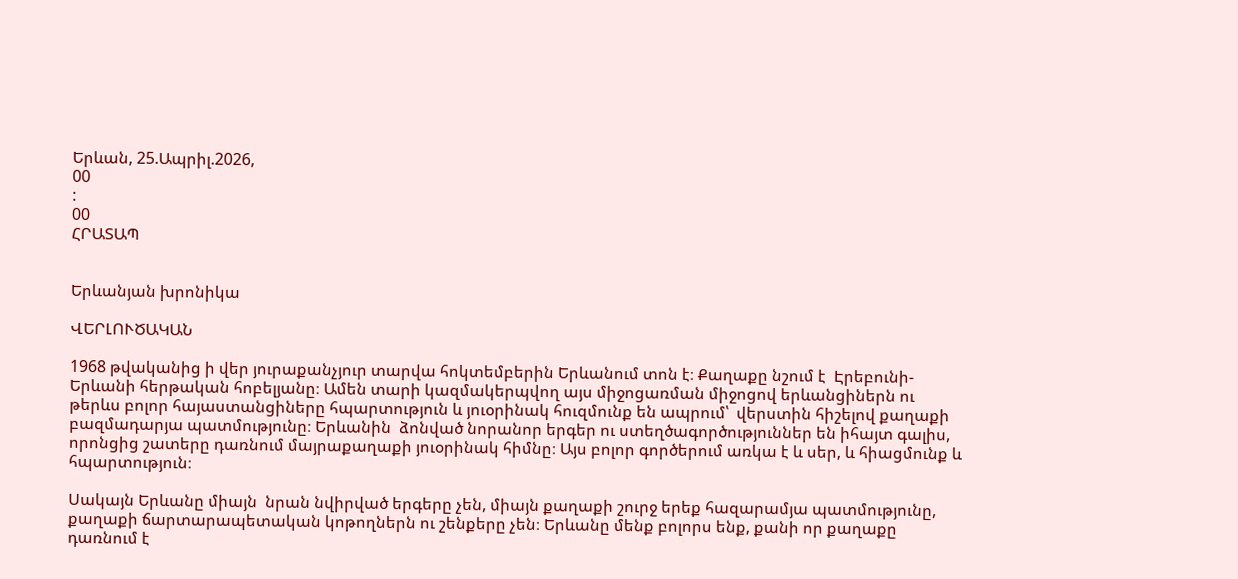Երևան, 25.Ապրիլ.2026,
00
:
00
ՀՐԱՏԱՊ


Երևանյան խրոնիկա

ՎԵՐԼՈՒԾԱԿԱՆ

1968 թվականից ի վեր յուրաքանչյուր տարվա հոկտեմբերին Երևանում տոն է։ Քաղաքը նշում է  Էրեբունի-Երևանի հերթական հոբելյանը։ Ամեն տարի կազմակերպվող այս միջոցառման միջոցով երևանցիներն ու թերևս բոլոր հայաստանցիները հպարտություն և յուօրինակ հուզմունք են ապրում՝  վերստին հիշելով քաղաքի բազմադարյա պատմությունը։ Երևանին  ձոնված նորանոր երգեր ու ստեղծագործություններ են իհայտ գալիս, որոնցից շատերը դառնում մայրաքաղաքի յուօրինակ հիմնը։ Այս բոլոր գործերում առկա է և սեր, և հիացմունք և հպարտություն։

Սակայն Երևանը միայն  նրան նվիրված երգերը չեն, միայն քաղաքի շուրջ երեք հազարամյա պատմությունը, քաղաքի ճարտարապետական կոթողներն ու շենքերը չեն։ Երևանը մենք բոլորս ենք, քանի որ քաղաքը դառնում է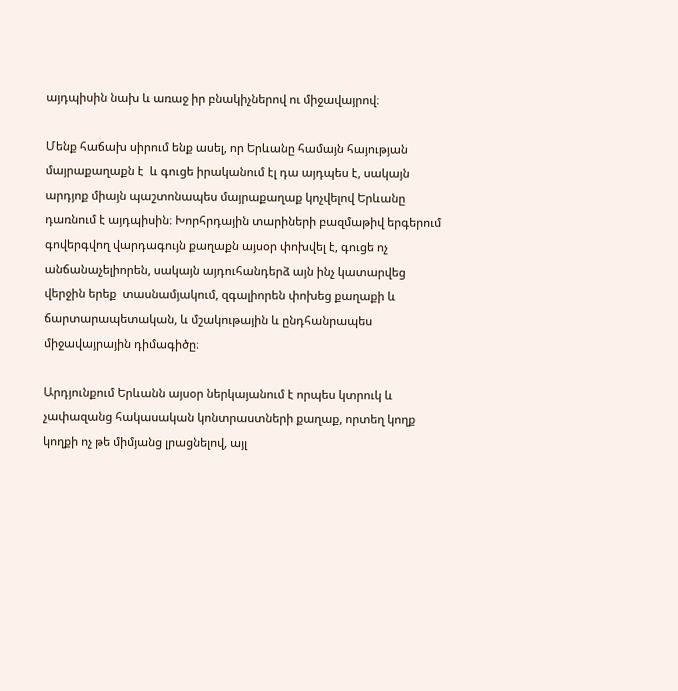այդպիսին նախ և առաջ իր բնակիչներով ու միջավայրով։

Մենք հաճախ սիրում ենք ասել, որ Երևանը համայն հայության մայրաքաղաքն է  և գուցե իրականում էլ դա այդպես է, սակայն արդյոք միայն պաշտոնապես մայրաքաղաք կոչվելով Երևանը դառնում է այդպիսին։ Խորհրդային տարիների բազմաթիվ երգերում գովերգվող վարդագույն քաղաքն այսօր փոխվել է, գուցե ոչ անճանաչելիորեն, սակայն այդուհանդերձ այն ինչ կատարվեց վերջին երեք  տասնամյակում, զգալիորեն փոխեց քաղաքի և ճարտարապետական, և մշակութային և ընդհանրապես միջավայրային դիմագիծը։

Արդյունքում Երևանն այսօր ներկայանում է որպես կտրուկ և չափազանց հակասական կոնտրաստների քաղաք, որտեղ կողք կողքի ոչ թե միմյանց լրացնելով, այլ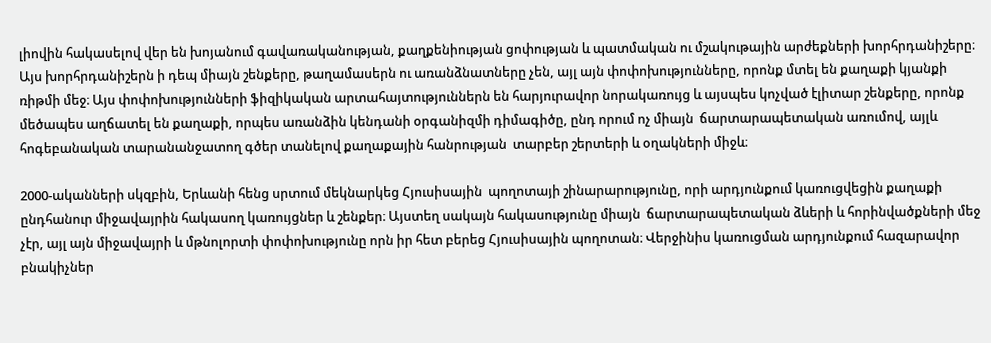լիովին հակասելով վեր են խոյանում գավառականության, քաղքենիության ցոփության և պատմական ու մշակութային արժեքների խորհրդանիշերը։ Այս խորհրդանիշերն ի դեպ միայն շենքերը, թաղամասերն ու առանձնատները չեն, այլ այն փոփոխությունները, որոնք մտել են քաղաքի կյանքի ռիթմի մեջ։ Այս փոփոխությունների ֆիզիկական արտահայտություններն են հարյուրավոր նորակառույց և այսպես կոչված էլիտար շենքերը, որոնք մեծապես աղճատել են քաղաքի, որպես առանձին կենդանի օրգանիզմի դիմագիծը, ընդ որում ոչ միայն  ճարտարապետական առումով, այլև հոգեբանական տարանանջատող գծեր տանելով քաղաքային հանրության  տարբեր շերտերի և օղակների միջև։

2000-ականների սկզբին, Երևանի հենց սրտում մեկնարկեց Հյուսիսային  պողոտայի շինարարությունը, որի արդյունքում կառուցվեցին քաղաքի ընդհանուր միջավայրին հակասող կառույցներ և շենքեր։ Այստեղ սակայն հակասությունը միայն  ճարտարապետական ձևերի և հորինվածքների մեջ չէր, այլ այն միջավայրի և մթնոլորտի փոփոխությունը որն իր հետ բերեց Հյուսիսային պողոտան։ Վերջինիս կառուցման արդյունքում հազարավոր բնակիչներ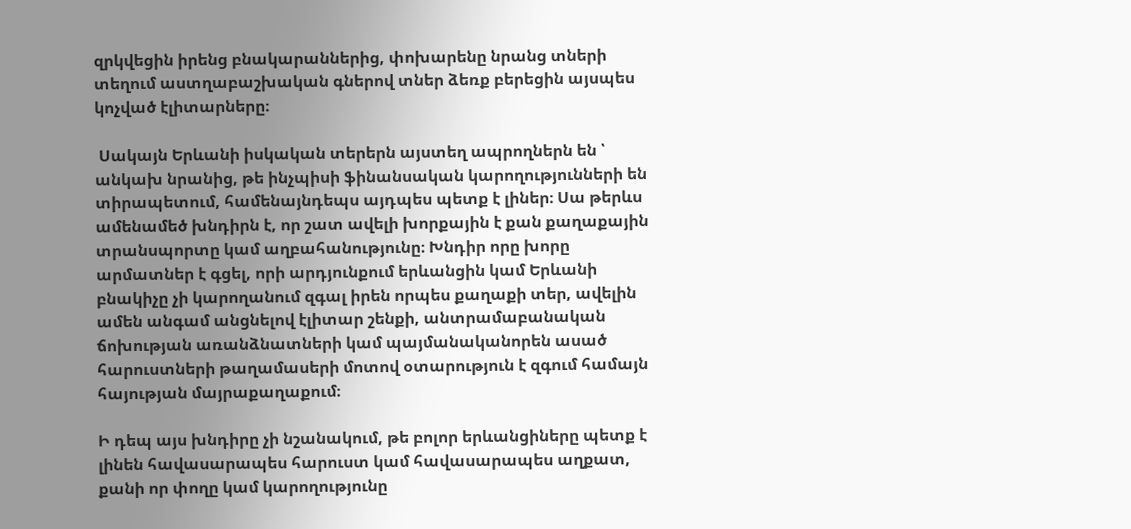զրկվեցին իրենց բնակարաններից, փոխարենը նրանց տների տեղում աստղաբաշխական գներով տներ ձեռք բերեցին այսպես կոչված էլիտարները։

 Սակայն Երևանի իսկական տերերն այստեղ ապրողներն են ՝ անկախ նրանից, թե ինչպիսի ֆինանսական կարողությունների են տիրապետում, համենայնդեպս այդպես պետք է լիներ։ Սա թերևս ամենամեծ խնդիրն է, որ շատ ավելի խորքային է քան քաղաքային տրանսպորտը կամ աղբահանությունը։ Խնդիր որը խորը արմատներ է գցել, որի արդյունքում երևանցին կամ Երևանի բնակիչը չի կարողանում զգալ իրեն որպես քաղաքի տեր, ավելին  ամեն անգամ անցնելով էլիտար շենքի, անտրամաբանական ճոխության առանձնատների կամ պայմանականորեն ասած հարուստների թաղամասերի մոտով օտարություն է զգում համայն հայության մայրաքաղաքում։

Ի դեպ այս խնդիրը չի նշանակում, թե բոլոր երևանցիները պետք է լինեն հավասարապես հարուստ կամ հավասարապես աղքատ, քանի որ փողը կամ կարողությունը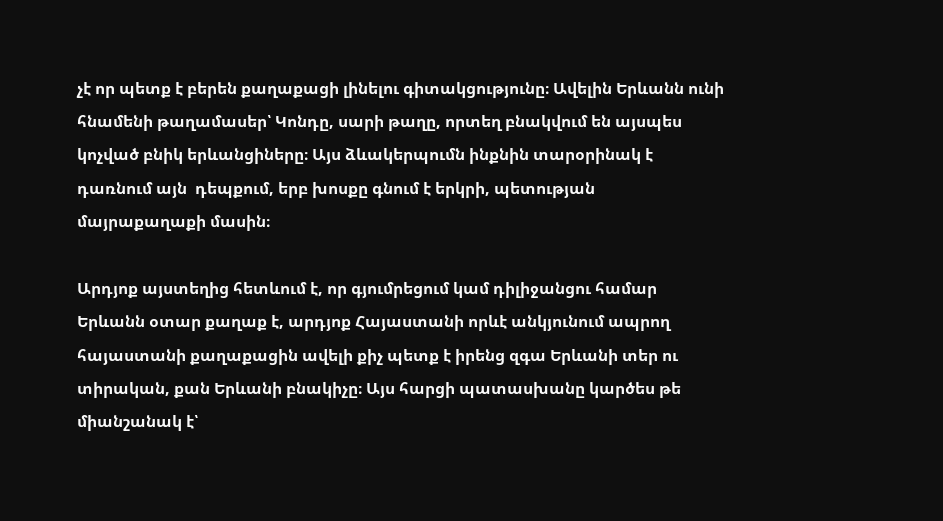չէ որ պետք է բերեն քաղաքացի լինելու գիտակցությունը։ Ավելին Երևանն ունի հնամենի թաղամասեր՝ Կոնդը, սարի թաղը, որտեղ բնակվում են այսպես կոչված բնիկ երևանցիները։ Այս ձևակերպումն ինքնին տարօրինակ է դառնում այն  դեպքում, երբ խոսքը գնում է երկրի, պետության մայրաքաղաքի մասին։

Արդյոք այստեղից հետևում է, որ գյումրեցում կամ դիլիջանցու համար Երևանն օտար քաղաք է, արդյոք Հայաստանի որևէ անկյունում ապրող հայաստանի քաղաքացին ավելի քիչ պետք է իրենց զգա Երևանի տեր ու տիրական, քան Երևանի բնակիչը։ Այս հարցի պատասխանը կարծես թե միանշանակ է՝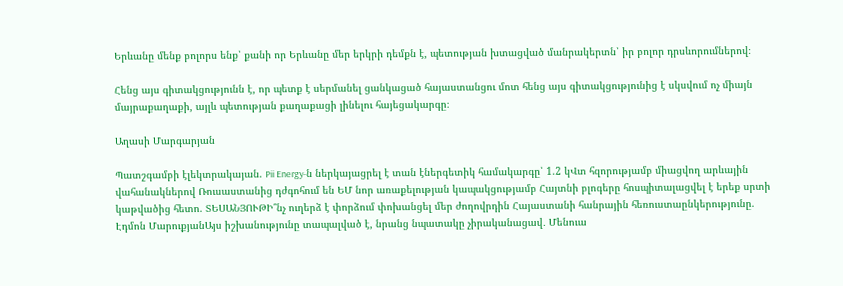Երևանը մենք բոլորս ենք՝ քանի որ Երևանը մեր երկրի դեմքն է, պետության խտացված մանրակերտն՝ իր բոլոր դրսևորումներով։

Հենց այս գիտակցությունն է, որ պետք է սերմանել ցանկացած հայաստանցու մոտ հենց այս գիտակցությունից է սկսվում ոչ միայն մայրաքաղաքի, այլև պետության քաղաքացի լինելու հայեցակարգը։

Աղասի Մարգարյան

Պատշգամբի էլեկտրակայան. Pii Energy-ն ներկայացրել է տան էներգետիկ համակարգը՝ 1.2 կՎտ հզորությամբ միացվող արևային վահանակներով Ռուսաստանից դժգոհում են ԵՄ նոր առաքելության կապակցությամբ Հայտնի բլոգերը հոսպիտալացվել է երեք սրտի կաթվածից հետո. ՏԵՍԱՆՅՈՒԹԻ՞նչ ուղերձ է փորձում փոխանցել մեր ժողովրդին Հայաստանի հանրային հեռուստաընկերությունը. Էդմոն ՄարուքյանԱյս իշխանությունը տապալված է, նրանց նպատակը չիրականացավ․ Մենուա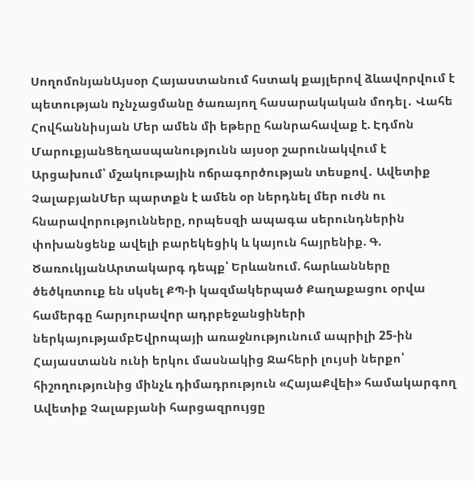ՍողոմոնյանԱյսօր Հայաստանում հստակ քայլերով ձևավորվում է պետության nչնչացմանը ծառայող հասարակական մոդել․ Վահե Հովհաննիսյան Մեր ամեն մի եթերը հանրահավաք է. Էդմոն ՄարուքյանՑեղասպանությունն այսօր շարունակվում է Արցախում՝ մշակութային ոճրագործության տեսքով․ Ավետիք ՉալաբյանՄեր պարտքն է ամեն օր ներդնել մեր ուժն ու հնարավորությունները, որպեսզի ապագա սերունդներին փոխանցենք ավելի բարեկեցիկ և կայուն հայրենիք. Գ. ԾառուկյանԱրտակարգ դեպք՝ Երևանում. հարևանները ծեծկռտուք են սկսել ՔՊ-ի կազմակերպած Քաղաքացու օրվա համերգը հարյուրավոր ադրբեջանցիների ներկայությամբԵվրոպայի առաջնությունում ապրիլի 25-ին Հայաստանն ունի երկու մասնակից Ջահերի լույսի ներքո՝ հիշողությունից մինչև դիմադրություն «ՀայաՔվեի» համակարգող Ավետիք Չալաբյանի հարցազրույցը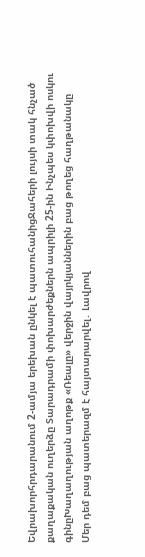Եվրախորհրդարանում 2-ամյա երեխան ընկել է պատուհանիցՋահերի լույսի տակ հնչած քաղաքական ուղերձը Տարադրամի փոխարժեքներն ապրիլի 25-ին Ինչպես կփոխվի ոսկու գինըԽաղաղության աղոթք «Ռեալը» վերջին վայրկյաններին բաց թողեց հաղթանակը Մեր դեմ բաց պատերազմ է հայտարարվել․ Լավրով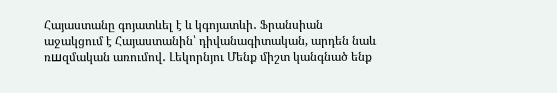Հայաստանը գոյատևել է և կգոյատևի․ Ֆրանսիան աջակցում է Հայաստանին՝ դիվանագիտական, արդեն նաև ռшզմական առումով․ Լեկորնյու Մենք միշտ կանգնած ենք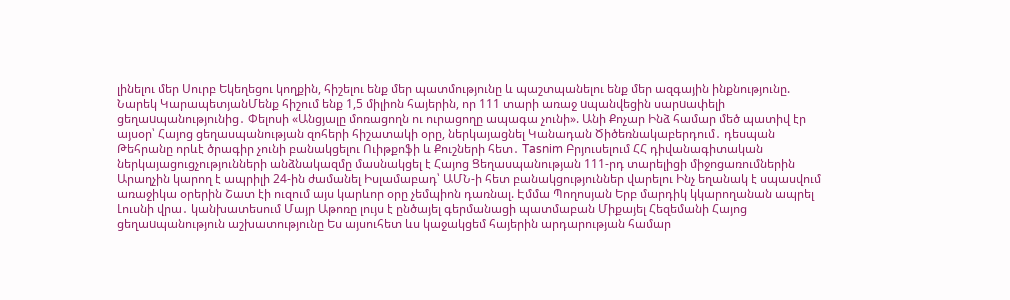լինելու մեր Սուրբ Եկեղեցու կողքին, հիշելու ենք մեր պատմությունը և պաշտպանելու ենք մեր ազգային ինքնությունը. Նարեկ ԿարապետյանՄենք հիշում ենք 1,5 միլիոն հայերին, որ 111 տարի առաջ uպանվեցին սարuափելի ցեղաuպանությունից․ Փելոսի «Անցյալը մոռացողն ու ուրացողը ապագա չունի». Անի Քոչար Ինձ համար մեծ պատիվ էր այսօր՝ Հայոց ցեղասպանության զոհերի հիշատակի օրը, ներկայացնել Կանադան Ծիծեռնակաբերդում․ դեսպան Թեհրանը որևէ ծրագիր չունի բանակցելու Ուիթքոֆի և Քուշների հետ․ Tasnim Բրյուսելում ՀՀ դիվանագիտական ներկայացուցչությունների անձնակազմը մասնակցել է Հայոց Ցեղասպանության 111-րդ տարելիցի միջոցառումներին Արաղչին կարող է ապրիլի 24-ին ժամանել Իսլամաբադ՝ ԱՄՆ-ի հետ բանակցություններ վարելու Ինչ եղանակ է սպասվում առաջիկա օրերին Շատ էի ուզում այս կարևոր օրը չեմպիոն դառնալ. Էմմա Պողոսյան Երբ մարդիկ կկարողանան ապրել Լուսնի վրա․ կանխատեսում Մայր Աթոռը լույս է ընծայել գերմանացի պատմաբան Միքայել Հեզեմանի Հայոց ցեղաuպանություն աշխատությունը Ես այսուհետ ևս կաջակցեմ հայերին արդարության համար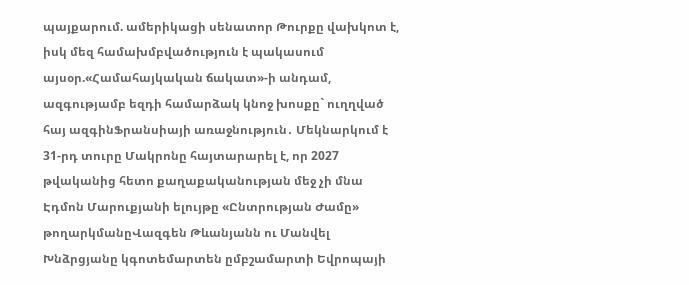պայքարում. ամերիկացի սենատոր Թուրքը վախկոտ է, իսկ մեզ համախմբվածություն է պակասում այսօր.«Համահայկական ճակատ»-ի անդամ, ազգությամբ եզդի համարձակ կնոջ խոսքը` ուղղված հայ ազգինՖրանսիայի առաջնություն․ Մեկնարկում է 31-րդ տուրը Մակրոնը հայտարարել է, որ 2027 թվականից հետո քաղաքականության մեջ չի մնա Էդմոն Մարուքյանի ելույթը «Ընտրության Ժամը» թողարկմանըՎազգեն Թևանյանն ու Մանվել Խնձրցյանը կգոտեմարտեն ըմբշամարտի Եվրոպայի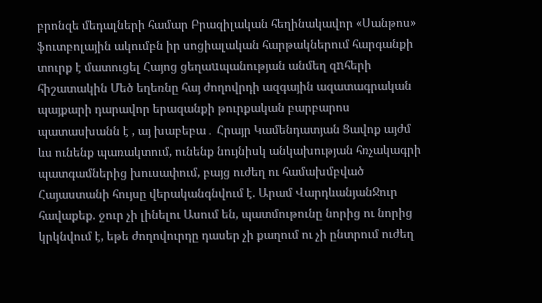բրոնզե մեդալների համար Բրազիլական հեղինակավոր «Սանթոս» ֆուտբոլային ակումբն իր սոցիալական հարթակներում հարգանքի տուրք է մատուցել Հայոց ցեղաuպանության անմեղ զnհերի հիշատակին Մեծ եղեռնը հայ ժողովրդի ազգային ազատագրական պայքարի դարավոր երազանքի թուրքական բարբարոս պատասխանն է , այ խաբեբա․ Հրայր Կամենդատյան Ցավոք այժմ ևս ունենք պառակտում, ունենք նույնիսկ անկախության հռչակագրի պատգամներից խուսափում, բայց ուժեղ ու համախմբված Հայաստանի հույսը վերականգնվում է. Արամ ՎարդևանյանՋուր հավաքեք. ջուր չի լինելու Ասում են, պատմութունը նորից ու նորից կրկնվում է, եթե ժողովուրդը դասեր չի քաղում ու չի ընտրում ուժեղ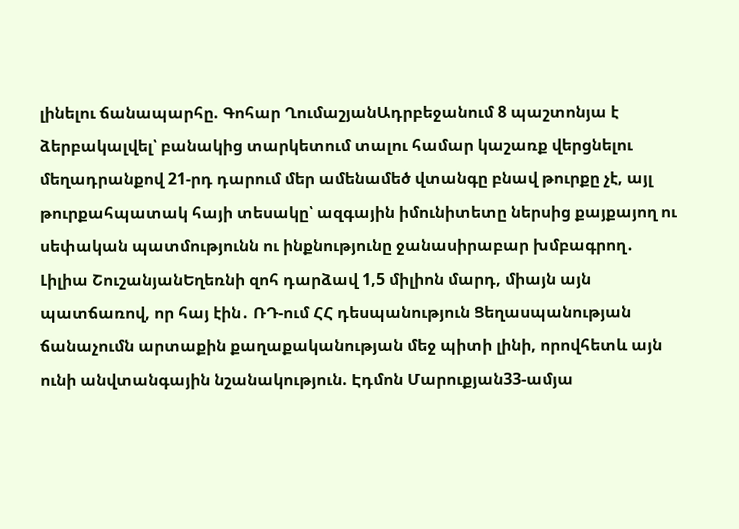լինելու ճանապարհը. Գոհար ՂումաշյանԱդրբեջանում 8 պաշտոնյա է ձերբակալվել՝ բանակից տարկետում տալու համար կաշառք վերցնելու մեղադրանքով 21-րդ դարում մեր ամենամեծ վտանգը բնավ թուրքը չէ, այլ թուրքահպատակ հայի տեսակը՝ ազգային իմունիտետը ներսից քայքայող ու սեփական պատմությունն ու ինքնությունը ջանասիրաբար խմբագրող․ Լիլիա ՇուշանյանԵղեռնի զոհ դարձավ 1,5 միլիոն մարդ, միայն այն պատճառով, որ հայ էին․ ՌԴ-ում ՀՀ դեսպանություն Ցեղասպանության ճանաչումն արտաքին քաղաքականության մեջ պիտի լինի, որովհետև այն ունի անվտանգային նշանակություն. Էդմոն Մարուքյան33-ամյա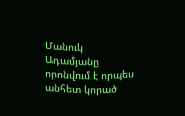Մանուկ Ադամյանը որոնվում է որպես անհետ կորած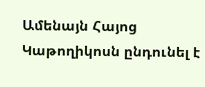Ամենայն Հայոց Կաթողիկոսն ընդունել է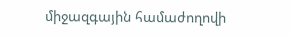միջազգային համաժողովի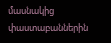մասնակից փաստաբաններին